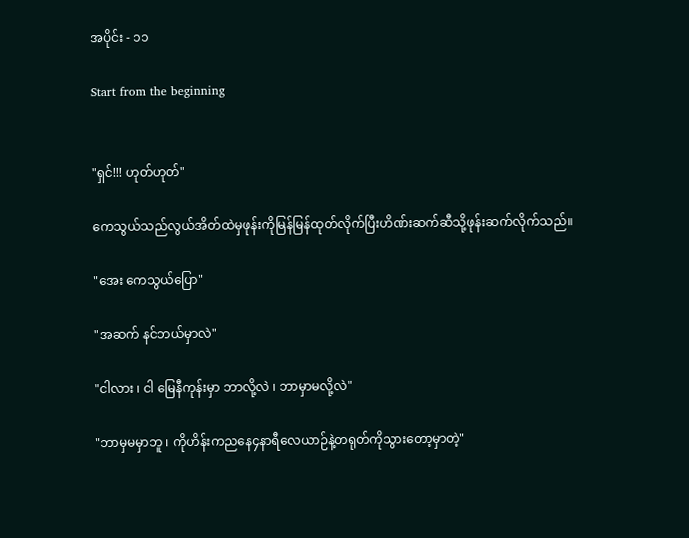အပိုင်း - ၁၁

Start from the beginning


"ရှင်!!! ဟုတ်ဟုတ်"

ကေသွယ်သည်လွယ်အိတ်ထဲမှဖုန်းကိုမြန်မြန်ထုတ်လိုက်ပြီးဟိဏ်းဆက်ဆီသို့ဖုန်းဆက်လိုက်သည်။

"အေး ကေသွယ်ပြော"

"အဆက် နင်ဘယ်မှာလဲ"

"ငါလား ၊ ငါ မြေနီကုန်းမှာ ဘာလို့လဲ ၊ ဘာမှာမလို့လဲ"

"ဘာမှမမှာဘူ ၊ ကိုဟိန်းကညနေ၄နာရီလေယာဉ်နဲ့တရုတ်ကိုသွားတော့မှာတဲ့"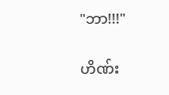"ဘာ!!!"

ဟိဏ်း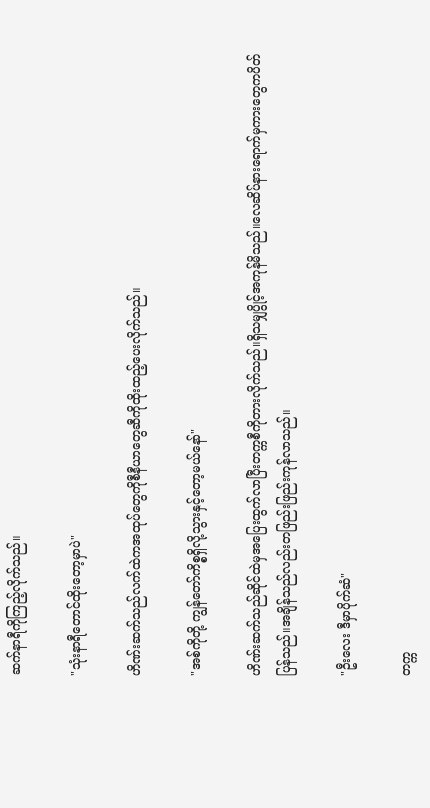ဆက်နာရီကိုကြည့်လိုက်သည်။

"သုံးနာရီတောင်ထိုးတော့မှာပဲ"

ဟိဏ်းဆက်သည်လက်ထဲကအထုပ်တွေကိုစီနီယာတွေဆီကိုထိုးထည့်ပေးလိုက်သည်။

"အစ်ကိုတို့ ကျွန်တော်ကိစ္စရှိလို့သွားနှင့်တော့မယ်နော်"

ဟိဏ်းဆက်သည်ဆိုင်ထဲမှအပြေးထွက်လာပြီးတက္ကစီကိုတားလိုက်သည်။ရှိသမျှပွိုင့်အကုန်မိသည်။လေဆိပ်နားရောက်မှကားတွေကပိတ်ပြန်သည်။အချိန်သည်လည်းတဖြည်းဖြည်းကုန်လာသည်။

"ဦးလေး ဒီမှာပိုက်ဆံ"

တက္က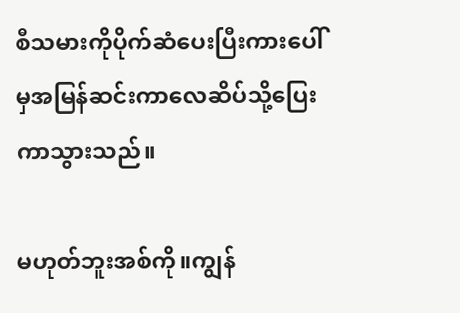စီသမားကိုပိုက်ဆံပေးပြီးကားပေါ်မှအမြန်ဆင်းကာလေဆိပ်သို့ပြေးကာသွားသည်။

မဟုတ်ဘူးအစ်ကို။ကျွန်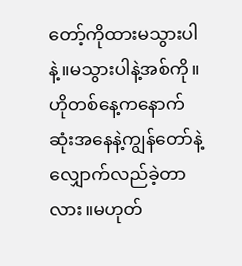တော့်ကိုထားမသွားပါနဲ့။မသွားပါနဲ့အစ်ကို။ဟိုတစ်နေ့ကနောက်ဆုံးအနေနဲ့ကျွန်တော်နဲ့လျှောက်လည်ခဲ့တာလား။မဟုတ်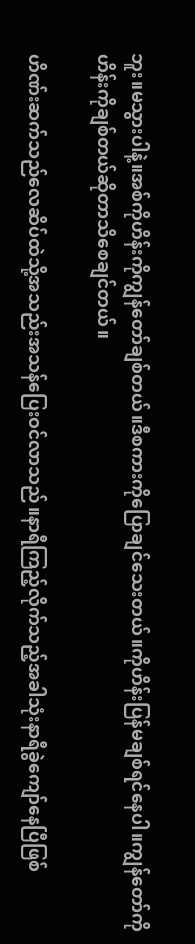ဘူး။မသွားပါနဲ့။အစ်ကိုဟိန်းကိုကျွန်တော်ချစ်တယ်။ဒီစကားကိုပြောချင်သေးတယ်။ကိုဟိန်းပြန်မချစ်ရင်နေပါ။ကျွန်တော်ကိုဟိန်းကိုချစ်တယ်ဆိုတာသိစေချင်တယ်။

ဟိဏ်းဆက်သည်လေဆိပ်ထဲသို့အသည်းအသန်ပြေးဝင်လာသည်။နာရီကြည့်လိုက်သည့်အခါသုံးနာရီခွဲကျော်နေပြီဖြစ်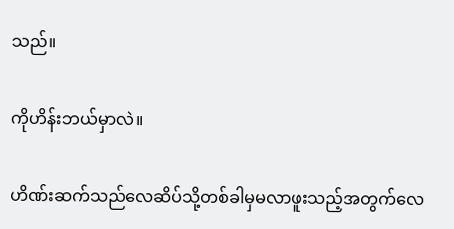သည်။

ကိုဟိန်းဘယ်မှာလဲ။

ဟိဏ်းဆက်သည်လေဆိပ်သို့တစ်ခါမှမလာဖူးသည့်အတွက်လေ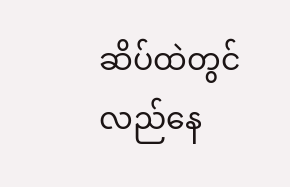ဆိပ်ထဲတွင်လည်နေ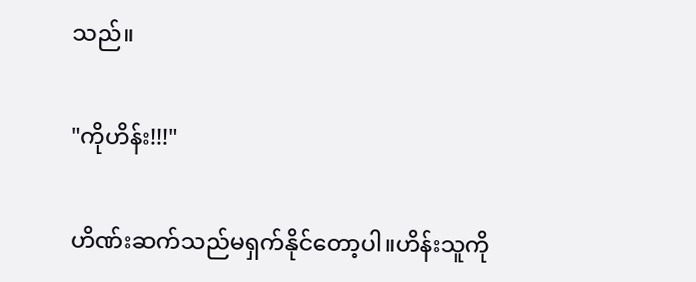သည်။

"ကိုဟိန်း!!!"

ဟိဏ်းဆက်သည်မရှက်နိုင်တော့ပါ။ဟိန်းသူကို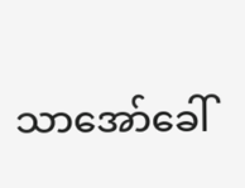သာအော်ခေါ်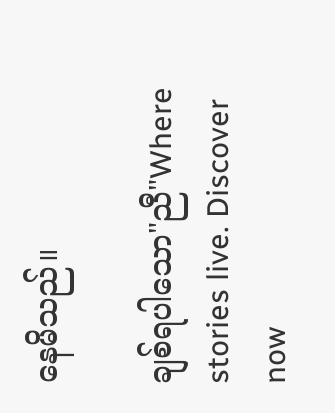နေမိသည်။

ချစ်ရပါသော"ညီ"Where stories live. Discover now